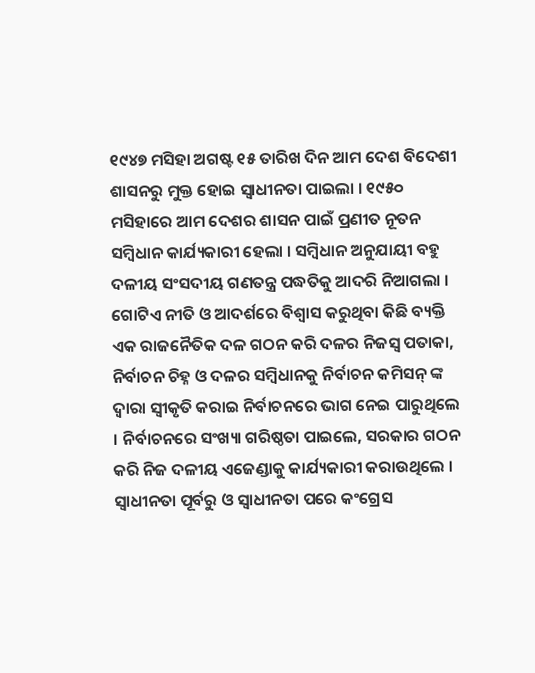୧୯୪୭ ମସିହା ଅଗଷ୍ଟ ୧୫ ତାରିଖ ଦିନ ଆମ ଦେଶ ବିଦେଶୀ ଶାସନରୁ ମୁକ୍ତ ହୋଇ ସ୍ୱାଧୀନତା ପାଇଲା । ୧୯୫୦ ମସିହାରେ ଆମ ଦେଶର ଶାସନ ପାଇଁ ପ୍ରଣୀତ ନୂତନ ସମ୍ବିଧାନ କାର୍ଯ୍ୟକାରୀ ହେଲା । ସମ୍ବିଧାନ ଅନୁଯାୟୀ ବହୁ ଦଳୀୟ ସଂସଦୀୟ ଗଣତନ୍ତ୍ର ପଦ୍ଧତିକୁ ଆଦରି ନିଆଗଲା । ଗୋଟିଏ ନୀତି ଓ ଆଦର୍ଶରେ ବିଶ୍ୱାସ କରୁଥିବା କିଛି ବ୍ୟକ୍ତି ଏକ ରାଜନୈତିକ ଦଳ ଗଠନ କରି ଦଳର ନିଜସ୍ୱ ପତାକା, ନିର୍ବାଚନ ଚିହ୍ନ ଓ ଦଳର ସମ୍ବିଧାନକୁ ନିର୍ବାଚନ କମିସନ୍ ଙ୍କ ଦ୍ୱାରା ସ୍ୱୀକୃତି କରାଇ ନିର୍ବାଚନରେ ଭାଗ ନେଇ ପାରୁଥିଲେ । ନିର୍ବାଚନରେ ସଂଖ୍ୟା ଗରିଷ୍ଠତା ପାଇଲେ, ସରକାର ଗଠନ କରି ନିଜ ଦଳୀୟ ଏଜେଣ୍ଡାକୁ କାର୍ଯ୍ୟକାରୀ କରାଉଥିଲେ ।
ସ୍ୱାଧୀନତା ପୂର୍ବରୁ ଓ ସ୍ୱାଧୀନତା ପରେ କଂଗ୍ରେସ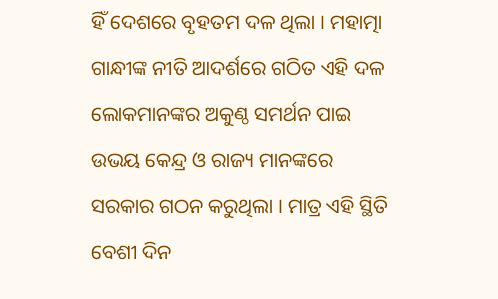ହିଁ ଦେଶରେ ବୃହତମ ଦଳ ଥିଲା । ମହାତ୍ମା ଗାନ୍ଧୀଙ୍କ ନୀତି ଆଦର୍ଶରେ ଗଠିତ ଏହି ଦଳ ଲୋକମାନଙ୍କର ଅକୁଣ୍ଠ ସମର୍ଥନ ପାଇ ଉଭୟ କେନ୍ଦ୍ର ଓ ରାଜ୍ୟ ମାନଙ୍କରେ ସରକାର ଗଠନ କରୁଥିଲା । ମାତ୍ର ଏହି ସ୍ଥିତି ବେଶୀ ଦିନ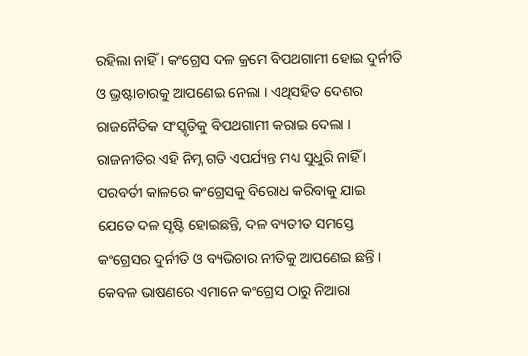ରହିଲା ନାହିଁ । କଂଗ୍ରେସ ଦଳ କ୍ରମେ ବିପଥଗାମୀ ହୋଇ ଦୁର୍ନୀତି ଓ ଭ୍ରଷ୍ଟାଚାରକୁ ଆପଣେଇ ନେଲା । ଏଥିସହିତ ଦେଶର ରାଜନୈତିକ ସଂସ୍କୃତିକୁ ବିପଥଗାମୀ କରାଇ ଦେଲା । ରାଜନୀତିର ଏହି ନିମ୍ନ ଗତି ଏପର୍ଯ୍ୟନ୍ତ ମଧ୍ୟ ସୁଧୁରି ନାହିଁ । ପରବର୍ତୀ କାଳରେ କଂଗ୍ରେସକୁ ବିରୋଧ କରିବାକୁ ଯାଇ ଯେତେ ଦଳ ସୃଷ୍ଟି ହୋଇଛନ୍ତି, ଦଳ ବ୍ୟତୀତ ସମସ୍ତେ କଂଗ୍ରେସର ଦୁର୍ନୀତି ଓ ବ୍ୟଭିଚାର ନୀତିକୁ ଆପଣେଇ ଛନ୍ତି । କେବଳ ଭାଷଣରେ ଏମାନେ କଂଗ୍ରେସ ଠାରୁ ନିଆରା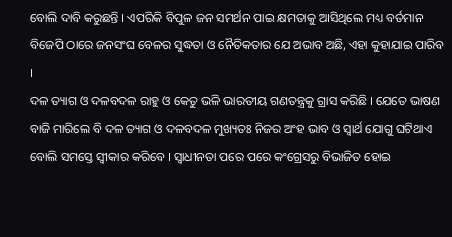ବୋଲି ଦାବି କରୁଛନ୍ତି । ଏପରିକି ବିପୁଳ ଜନ ସମର୍ଥନ ପାଇ କ୍ଷମତାକୁ ଆସିଥିଲେ ମଧ୍ୟ ବର୍ତମାନ ବିଜେପି ଠାରେ ଜନସଂଘ ବେଳର ସୁଦ୍ଧତା ଓ ନୈତିକତାର ଯେ ଅଭାବ ଅଛି, ଏହା କୁହାଯାଇ ପାରିବ ।
ଦଳ ତ୍ୟାଗ ଓ ଦଳବଦଳ ରାହୁ ଓ କେତୁ ଭଳି ଭାରତୀୟ ଗଣତନ୍ତ୍ରକୁ ଗ୍ରାସ କରିଛି । ଯେତେ ଭାଷଣ ବାଜି ମାରିଲେ ବି ଦଳ ତ୍ୟାଗ ଓ ଦଳବଦଳ ମୁଖ୍ୟତଃ ନିଜର ଅଂହ ଭାବ ଓ ସ୍ୱାର୍ଥ ଯୋଗୁ ଘଟିଥାଏ ବୋଲି ସମସ୍ତେ ସ୍ୱୀକାର କରିବେ । ସ୍ୱାଧୀନତା ପରେ ପରେ କଂଗ୍ରେସରୁ ବିଭାଜିତ ହୋଇ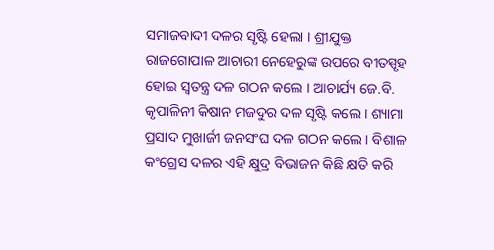ସମାଜବାଦୀ ଦଳର ସୃଷ୍ଟି ହେଲା । ଶ୍ରୀଯୁକ୍ତ ରାଜଗୋପାଳ ଆଚାରୀ ନେହେରୁଙ୍କ ଉପରେ ବୀତସ୍ପୃହ ହୋଇ ସ୍ୱତନ୍ତ୍ର ଦଳ ଗଠନ କଲେ । ଆଚାର୍ଯ୍ୟ ଜେ.ବି. କୃପାଳିନୀ କିଷାନ ମଜଦୁର ଦଳ ସୃଷ୍ଟି କଲେ । ଶ୍ୟାମା ପ୍ରସାଦ ମୁଖାର୍ଜୀ ଜନସଂଘ ଦଳ ଗଠନ କଲେ । ବିଶାଳ କଂଗ୍ରେସ ଦଳର ଏହି କ୍ଷୁଦ୍ର ବିଭାଜନ କିଛି କ୍ଷତି କରି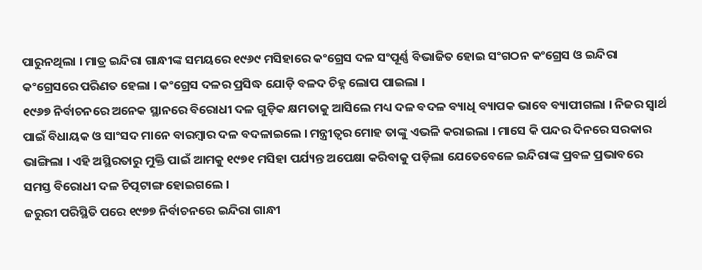ପାରୁନଥିଲା । ମାତ୍ର ଇନ୍ଦିରା ଗାନ୍ଧୀଙ୍କ ସମୟରେ ୧୯୬୯ ମସିହାରେ କଂଗ୍ରେସ ଦଳ ସଂପୂର୍ଣ୍ଣ ବିଭାଜିତ ହୋଇ ସଂଗଠନ କଂଗ୍ରେସ ଓ ଇନ୍ଦିରା କଂଗ୍ରେସରେ ପରିଣତ ହେଲା । କଂଗ୍ରେସ ଦଳର ପ୍ରସିଦ୍ଧ ଯୋଡ଼ି ବଳଦ ଚିହ୍ନ ଲୋପ ପାଇଲା ।
୧୯୬୭ ନିର୍ବାଚନରେ ଅନେକ ସ୍ଥାନରେ ବିରୋଧୀ ଦଳ ଗୁଡ଼ିକ କ୍ଷମତାକୁ ଆସିଲେ ମଧ୍ୟ ଦଳ ବଦଳ ବ୍ୟାଧି ବ୍ୟାପକ ଭାବେ ବ୍ୟାପୀଗଲା । ନିଜର ସ୍ୱାର୍ଥ ପାଇଁ ବିଧାୟକ ଓ ସାଂସଦ ମାନେ ବାରମ୍ବାର ଦଳ ବଦଳାଇଲେ । ମନ୍ତ୍ରୀତ୍ୱର ମୋହ ତାଙ୍କୁ ଏଭଳି କରାଇଲା । ମାସେ କି ପନ୍ଦର ଦିନରେ ସରକାର ଭାଙ୍ଗିଲା । ଏହି ଅସ୍ଥିରତାରୁ ମୁକ୍ତି ପାଇଁ ଆମକୁ ୧୯୭୧ ମସିହା ପର୍ଯ୍ୟନ୍ତ ଅପେକ୍ଷା କରିବାକୁ ପଡ଼ିଲା ଯେତେବେଳେ ଇନ୍ଦିରାଙ୍କ ପ୍ରବଳ ପ୍ରଭାବରେ ସମସ୍ତ ବିରୋଧୀ ଦଳ ଚିତ୍ପଟାଙ୍ଗ ହୋଇଗଲେ ।
ଜରୁରୀ ପରିସ୍ଥିତି ପରେ ୧୯୭୭ ନିର୍ବାଚନରେ ଇନ୍ଦିରା ଗାନ୍ଧୀ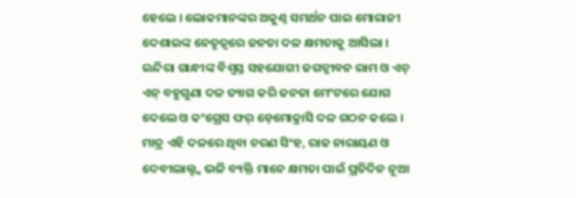ହେଲେ । ଲୋକମାନଙ୍କର ଅକୁଣ୍ଠ ସମର୍ଥନ ପାଇ ମୋରାଜୀ ଦେଶାଇଙ୍କ ନେତୃତ୍ୱରେ ଜନତା ଦଳ କ୍ଷମତାକୁ ଆସିଲା । ଇନ୍ଦିରା ଗାନ୍ଧୀଙ୍କ ବିଶ୍ୱସ୍ତ ସହଯୋଗୀ ଜଗତ୍ଜୀବନ ରାମ ଓ ଏଚ୍ ଏନ୍ ବହୁଗୁଣା ଦଳ ତ୍ୟାଗ କରି ଜନତା ମେଂଟରେ ଯୋଗ ଦେଲେ ଓ କଂଗ୍ରେସ ଫର୍ ଡ଼େମୋକ୍ରାସି ଦଳ ଗଠନ କଲେ । ମାତ୍ର ଏହି ଦଳରେ ଥିବା ଚରଣ ସିଂହ, ରାଜ ନାରାୟଣ ଓ ଦେବୀଲାଲ୍ଙ୍କ ଭଳି ବ୍ୟକ୍ତି ମାନେ କ୍ଷମତା ପାଇଁ ପ୍ରତିଦିନ ନୂଆ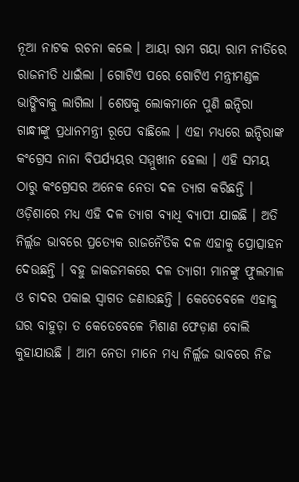ନୂଆ ନାଟକ ରଚନା କଲେ । ଆୟା ରାମ ଗୟା ରାମ ନୀତିରେ ରାଜନୀତି ଧାଇଁଲା । ଗୋଟିଏ ପରେ ଗୋଟିଏ ମନ୍ତ୍ରୀମଣ୍ଡଳ ଭାଙ୍ଗିବାକୁ ଲାଗିଲା । ଶେଷକୁ ଲୋକମାନେ ପୁଣି ଇନ୍ଦିରା ଗାନ୍ଧୀଙ୍କୁ ପ୍ରଧାନମନ୍ତ୍ରୀ ରୂପେ ବାଛିଲେ । ଏହା ମଧ୍ୟରେ ଇନ୍ଦିରାଙ୍କ କଂଗ୍ରେସ ନାନା ବିପର୍ଯ୍ୟୟର ସମ୍ମୁଖୀନ ହେଲା । ଏହି ସମୟ ଠାରୁ କଂଗ୍ରେସର ଅନେକ ନେତା ଦଳ ତ୍ୟାଗ କରିଛନ୍ତି ।
ଓଡ଼ିଶାରେ ମଧ୍ୟ ଏହି ଦଳ ତ୍ୟାଗ ବ୍ୟାଧି ବ୍ୟାପୀ ଯାଇଛି । ଅତି ନିର୍ଲ୍ଲଜ ଭାବରେ ପ୍ରତ୍ୟେକ ରାଜନୈତିକ ଦଳ ଏହାକୁ ପ୍ରୋତ୍ସାହନ ଦେଉଛନ୍ତି । ବହୁ ଜାକଜମକରେ ଦଳ ତ୍ୟାଗୀ ମାନଙ୍କୁ ଫୁଲମାଳ ଓ ଚାଦର ପକାଇ ସ୍ୱାଗତ ଜଣାଉଛନ୍ତି । କେତେବେଳେ ଏହାକୁ ଘର ବାହୁଡ଼ା ତ କେତେବେଳେ ମିଶାଣ ଫେଡ଼ାଣ ବୋଲି କୁହାଯାଉଛି । ଆମ ନେତା ମାନେ ମଧ୍ୟ ନିର୍ଲ୍ଲଜ ଭାବରେ ନିଜ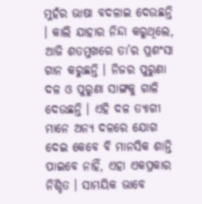ମୁହଁର ଭାଷା ବଦଳାଇ ଦେଉଛନ୍ତି । କାଲି ଯାହାର ନିନ୍ଦା କରୁଥିଲେ, ଆଜି ଶତମୁଖରେ ତା’ର ପ୍ରଶଂସା ଗାନ କରୁଛନ୍ତି । ନିଜର ପୁରୁଣା ଦଳ ଓ ପୁରୁଣା ସାଙ୍ଗକୁ ଗାଳି ଦେଉଛନ୍ତି । ଏହି ଦଳ ତ୍ୟାଗୀ ମାନେ ଅନ୍ୟ ଦଳରେ ଯୋଗ ଦେଇ କେବେ ବି ମାନସିକ ଶାନ୍ତି ପାଇବେ ନାହିଁ, ଏହା ଏକପ୍ରକାର ନିଶ୍ଚିତ । ସାମୟିକ ଭାବେ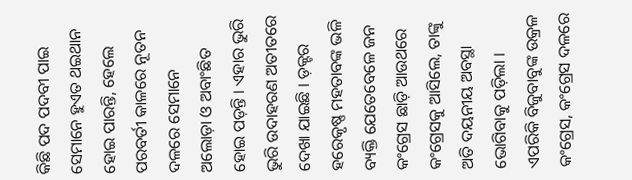କିଛି ପଦ ପଦବୀ ପାଇ ସେମାନେ ହୁଏତ ଥଇଥାନ ହୋଇ ପାରନ୍ତି, ହେଲେ ପରବର୍ତୀ କାଳରେ ନୂତନ ଦଳରେ ସେମାନେ ଅଲୋଡ଼ା ଓ ଅବାଂଛିତ ହୋଇ ପଡ଼ନ୍ତି । ଏହାର ଭୁରି ଭୁରି ଉଦାହରଣ ଅତୀତରେ ଦେଖା ଯାଇଛି । ଡ଼କ୍ଟର ହରେକୃଷ୍ଣ ମହତାବଙ୍କ ଭଳି ବ୍ୟକ୍ତି ଯେତେବେଳେ ଜନ କଂଗ୍ରେସ ଛାଡ଼ି ଆଉଥରେ କଂଗ୍ରେସକୁ ଆସିଲେ, ତାଙ୍କୁ ଅତି ଦୟନୀୟ ଅବସ୍ଥା ଭୋଗିବାକୁ ପଡ଼ିଲା । ଏପରିକି ବିଜୁବାବୁଙ୍କ ଉକ୍ରଳ କଂଗ୍ରେସ, କଂଗ୍ରେସ ଦଳରେ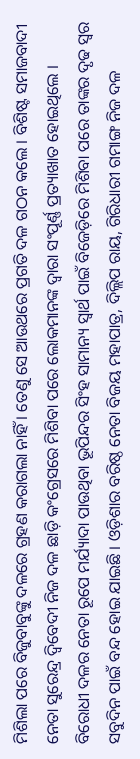ମିଶିଲା ପରେ ବିଜୁବାବୁଙ୍କୁ ଦଳରେ ଗ୍ରହଣ କରାଗଲା ନାହିଁ । ତେଣୁ ସେ ଆଉଥରେ ପ୍ରଗତି ଦଳ ଗଠନ କଲେ । ବିଶିଷ୍ଟ ସମାଜବାଦୀ ନେତା ସୁରେନ୍ଦ୍ର ଦ୍ୱିବେଦୀ ନିଜ ଦଳ ଛାଡ଼ି କଂଗ୍ରେସରେ ମିଶିବା ପରେ ଲୋକମାନଙ୍କ ଦ୍ୱାରା ସଂପୂର୍ଣ୍ଣ ପ୍ରତ୍ୟାଖାତ ହୋଇଥିଲେ ।
ବିରୋଧୀ ଦଳର ନେତା ରୂପେ ମର୍ଯ୍ୟାଦା ପାଉଥିବା ଭୂପିନ୍ଦର ସିଂହ ସାମାନ୍ୟ ସ୍ୱାର୍ଥ ପାଇଁ ବିଜେଡ଼ିରେ ମିଶିବା ପରେ ତାଙ୍କର ଦୃଢ ସ୍ୱର ସବୁଦିନ ପାଇଁ ବନ୍ଦ ହୋଇ ଯାଇଛି । ଓଡ଼ିଶାର ବରିଷ୍ଠ ନେତା ବିଜୟ ମହାପାତ୍ର, ଦିଲ୍ଲିପ ରାୟ, ଗିରିଧାରୀ ଗମାଙ୍ଗ ନିଜ ଦଳ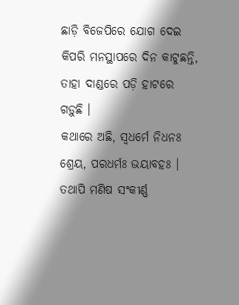ଛାଡ଼ି ବିଜେପିରେ ଯୋଗ ଦେଇ କିପରି ମନସ୍ଥାପରେ ଦିନ କାଟୁଛନ୍ତି, ତାହା ଦାଣ୍ଡରେ ପଡ଼ି ହାଟରେ ଗଡ଼ୁଛି ।
କଥାରେ ଅଛି, ସ୍ୱଧର୍ମେ ନିଧନଃ ଶ୍ରେୟ, ପରଧର୍ମଃ ଭୟାବହଃ । ତଥାପି ମଣିଷ ସଂକୀର୍ଣ୍ଣ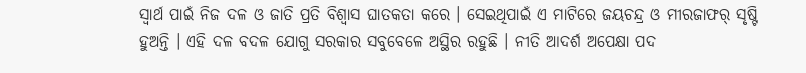ସ୍ୱାର୍ଥ ପାଇଁ ନିଜ ଦଳ ଓ ଜାତି ପ୍ରତି ବିଶ୍ୱାସ ଘାତକତା କରେ । ସେଇଥିପାଇଁ ଏ ମାଟିରେ ଜୟଚନ୍ଦ୍ର ଓ ମୀରଜାଫର୍ ସୃଷ୍ଟି ହୁଅନ୍ତି । ଏହି ଦଳ ବଦଳ ଯୋଗୁ ସରକାର ସବୁବେଳେ ଅସ୍ଥିର ରହୁଛି । ନୀତି ଆଦର୍ଶ ଅପେକ୍ଷା ପଦ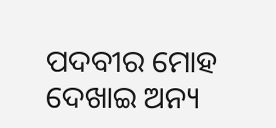ପଦବୀର ମୋହ ଦେଖାଇ ଅନ୍ୟ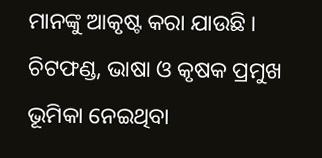ମାନଙ୍କୁ ଆକୃଷ୍ଟ କରା ଯାଉଛି । ଚିଟଫଣ୍ଡ, ଭାଷା ଓ କୃଷକ ପ୍ରମୁଖ ଭୂମିକା ନେଇଥିବା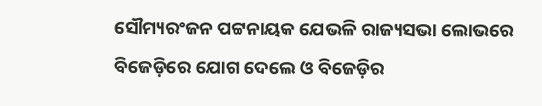ସୌମ୍ୟରଂଜନ ପଟ୍ଟନାୟକ ଯେଭଳି ରାଜ୍ୟସଭା ଲୋଭରେ ବିଜେଡ଼ିରେ ଯୋଗ ଦେଲେ ଓ ବିଜେଡ଼ିର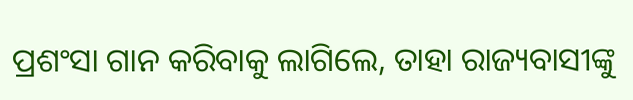ପ୍ରଶଂସା ଗାନ କରିବାକୁ ଲାଗିଲେ, ତାହା ରାଜ୍ୟବାସୀଙ୍କୁ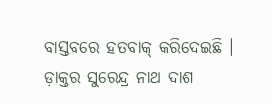ବାସ୍ତବରେ ହତବାକ୍ କରିଦେଇଛି ।
ଡ଼ାକ୍ତର ସୁରେନ୍ଦ୍ର ନାଥ ଦାଶ